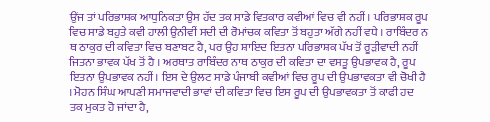ਉਂਜ ਤਾਂ ਪਰਿਭਾਸ਼ਕ ਆਧੁਨਿਕਤਾ ਉਸ ਹੱਦ ਤਕ ਸਾਡੇ ਵਿਤਕਾਰ ਕਵੀਆਂ ਵਿਚ ਵੀ ਨਹੀਂ। ਪਰਿਭਾਸ਼ਕ ਰੂਪ ਵਿਚ ਸਾਡੇ ਬਹੁਤੇ ਕਵੀ ਹਾਲੀ ਉਨੀਵੀਂ ਸਦੀ ਦੀ ਰੋਮਾਂਚਕ ਕਵਿਤਾ ਤੋਂ ਬਹੁਤਾ ਅੱਗੇ ਨਹੀਂ ਵਧੇ । ਰਾਬਿੰਦਰ ਨ ਥ ਠਾਕੁਰ ਦੀ ਕਵਿਤਾ ਵਿਚ ਬਣਾਬਟ ਹੈ, ਪਰ ਉਹ ਸ਼ਾਇਦ ਇਤਨਾ ਪਰਿਭਾਸ਼ਕ ਪੱਖ ਤੋਂ ਰੂੜੀਵਾਦੀ ਨਹੀਂ ਜਿਤਨਾ ਭਾਵਕ ਪੱਖ ਤੋਂ ਹੈ । ਅਰਥਾਤ ਰਾਬਿੰਦਰ ਨਾਥ ਠਾਕੁਰ ਦੀ ਕਵਿਤਾ ਦਾ ਵਸਤੂ ਉਪਭਾਵਕ ਹੈ, ਰੂਪ ਇਤਨਾ ਉਪਭਾਵਕ ਨਹੀਂ। ਇਸ ਦੇ ਉਲਟ ਸਾਡੇ ਪੰਜਾਬੀ ਕਵੀਆਂ ਵਿਚ ਰੂਪ ਦੀ ਉਪਭਾਵਕਤਾ ਵੀ ਚੋਖੀ ਹੈ । ਮੋਹਨ ਸਿੰਘ ਆਪਣੀ ਸਮਾਜਵਾਦੀ ਭਾਵਾਂ ਦੀ ਕਵਿਤਾ ਵਿਚ ਇਸ ਰੂਪ ਦੀ ਉਪਭਾਵਕਤਾ ਤੋਂ ਕਾਫੀ ਹਦ ਤਕ ਮੁਕਤ ਹੋ ਜਾਂਦਾ ਹੈ,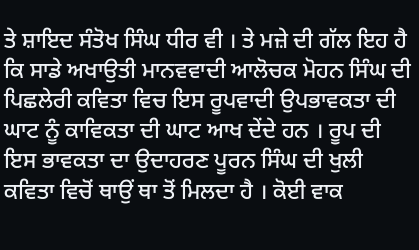ਤੇ ਸ਼ਾਇਦ ਸੰਤੋਖ ਸਿੰਘ ਧੀਰ ਵੀ । ਤੇ ਮਜ਼ੇ ਦੀ ਗੱਲ ਇਹ ਹੈ ਕਿ ਸਾਡੇ ਅਖਾਉਤੀ ਮਾਨਵਵਾਦੀ ਆਲੋਚਕ ਮੋਹਨ ਸਿੰਘ ਦੀ ਪਿਛਲੇਰੀ ਕਵਿਤਾ ਵਿਚ ਇਸ ਰੂਪਵਾਦੀ ਉਪਭਾਵਕਤਾ ਦੀ ਘਾਟ ਨੂੰ ਕਾਵਿਕਤਾ ਦੀ ਘਾਟ ਆਖ ਦੇਂਦੇ ਹਨ । ਰੂਪ ਦੀ ਇਸ ਭਾਵਕਤਾ ਦਾ ਉਦਾਹਰਣ ਪੂਰਨ ਸਿੰਘ ਦੀ ਖੁਲੀ ਕਵਿਤਾ ਵਿਚੋਂ ਥਾਉਂ ਥਾ ਤੋਂ ਮਿਲਦਾ ਹੈ । ਕੋਈ ਵਾਕ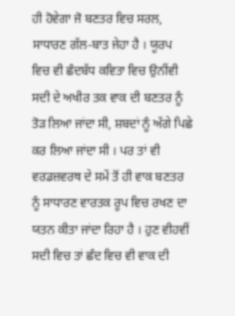ਹੀ ਹੋਵੇਗਾ ਜੋ ਬਣਤਰ ਵਿਚ ਸਰਲ, ਸਾਧਾਰਣ ਗੱਲ-ਬਾਤ ਜੇਹਾ ਹੈ । ਯੂਰਪ ਵਿਚ ਵੀ ਛੰਦਬੱਧ ਕਵਿਤਾ ਵਿਚ ਉਨੀਂਵੀ ਸਦੀ ਦੇ ਅਖੀਰ ਤਕ ਵਾਕ ਦੀ ਬਣਤਰ ਨੂੰ ਤੋੜ ਲਿਆ ਜਾਂਦਾ ਸੀ, ਸ਼ਬਦਾਂ ਨੂੰ ਅੱਗੇ ਪਿਛੇ ਕਰ ਲਿਆ ਜਾਂਦਾ ਸੀ । ਪਰ ਤਾਂ ਵੀ ਵਰਡਜ਼ਵਰਥ ਦੇ ਸਮੇਂ ਤੋਂ ਹੀ ਵਾਕ ਬਣਤਰ ਨੂੰ ਸਾਧਾਰਣ ਵਾਰਤਕ ਰੂਪ ਵਿਚ ਰਖਣ ਦਾ ਯਤਨ ਕੀਤਾ ਜਾਂਦਾ ਰਿਹਾ ਹੈ । ਹੁਣ ਵੀਹਵੀਂ ਸਦੀ ਵਿਚ ਤਾਂ ਛੰਦ ਵਿਚ ਵੀ ਵਾਕ ਦੀ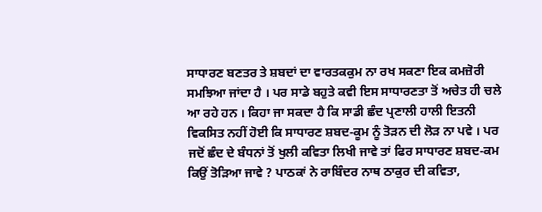ਸਾਧਾਰਣ ਬਣਤਰ ਤੇ ਸ਼ਬਦਾਂ ਦਾ ਵਾਰਤਕਕੁਮ ਨਾ ਰਖ ਸਕਣਾ ਇਕ ਕਮਜ਼ੋਰੀ ਸਮਝਿਆ ਜਾਂਦਾ ਹੈ । ਪਰ ਸਾਡੇ ਬਹੁਤੇ ਕਵੀ ਇਸ ਸਾਧਾਰਣਤਾ ਤੋਂ ਅਚੇਤ ਹੀ ਚਲੇ ਆ ਰਹੇ ਹਨ । ਕਿਹਾ ਜਾ ਸਕਦਾ ਹੈ ਕਿ ਸਾਡੀ ਛੰਦ ਪ੍ਰਣਾਲੀ ਹਾਲੀ ਇਤਨੀ ਵਿਕਸਿਤ ਨਹੀਂ ਹੋਈ ਕਿ ਸਾਧਾਰਣ ਸ਼ਬਦ-ਕੂਮ ਨੂੰ ਤੋੜਨ ਦੀ ਲੋੜ ਨਾ ਪਵੇ । ਪਰ ਜਦੋਂ ਛੰਦ ਦੇ ਬੰਧਨਾਂ ਤੋਂ ਖੁਲੀ ਕਵਿਤਾ ਲਿਖੀ ਜਾਵੇ ਤਾਂ ਫਿਰ ਸਾਧਾਰਣ ਸ਼ਬਦ-ਕਮ ਕਿਉਂ ਤੋੜਿਆ ਜਾਵੇ ? ਪਾਠਕਾਂ ਨੇ ਰਾਬਿੰਦਰ ਨਾਥ ਠਾਕੁਰ ਦੀ ਕਵਿਤਾ,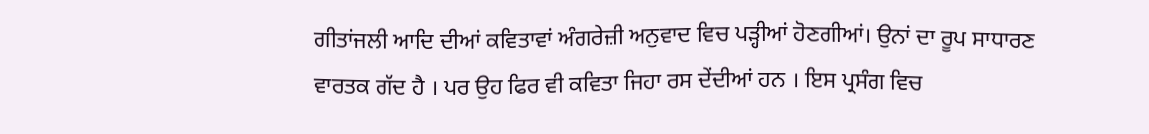ਗੀਤਾਂਜਲੀ ਆਦਿ ਦੀਆਂ ਕਵਿਤਾਵਾਂ ਅੰਗਰੇਜ਼ੀ ਅਨੁਵਾਦ ਵਿਚ ਪੜ੍ਹੀਆਂ ਹੋਣਗੀਆਂ। ਉਨਾਂ ਦਾ ਰੂਪ ਸਾਧਾਰਣ ਵਾਰਤਕ ਗੱਦ ਹੈ । ਪਰ ਉਹ ਫਿਰ ਵੀ ਕਵਿਤਾ ਜਿਹਾ ਰਸ ਦੇਂਦੀਆਂ ਹਨ । ਇਸ ਪ੍ਰਸੰਗ ਵਿਚ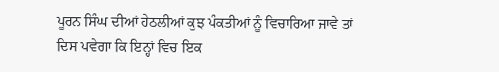ਪੂਰਨ ਸਿੰਘ ਦੀਆਂ ਹੇਠਲੀਆਂ ਕੁਝ ਪੰਕਤੀਆਂ ਨੂੰ ਵਿਚਾਰਿਆ ਜਾਵੇ ਤਾਂ ਦਿਸ ਪਵੇਗਾ ਕਿ ਇਨ੍ਹਾਂ ਵਿਚ ਇਕ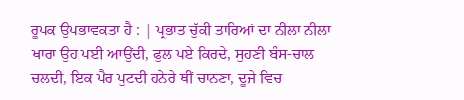ਰੂਪਕ ਉਪਭਾਵਕਤਾ ਹੈ : | ਪ੍ਰਭਾਤ ਚੁੱਕੀ ਤਾਰਿਆਂ ਦਾ ਨੀਲਾ ਨੀਲਾ ਖਾਰਾ ਉਹ ਪਈ ਆਉਂਦੀ, ਫੁਲ ਪਏ ਕਿਰਦੇ, ਸੁਹਣੀ ਬੰਸ-ਚਾਲ ਚਲਦੀ, ਇਕ ਪੈਰ ਪੁਟਦੀ ਹਨੇਰੇ ਥੀਂ ਚਾਨਣਾ, ਦੂਜੇ ਵਿਚ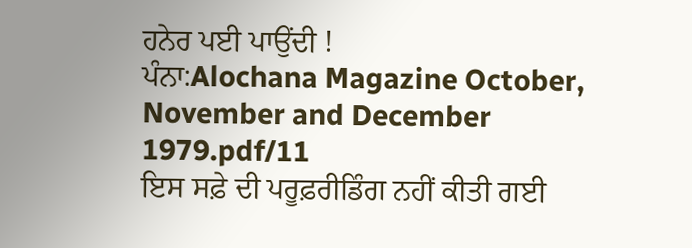ਹਨੇਰ ਪਈ ਪਾਉਂਦੀ !
ਪੰਨਾ:Alochana Magazine October, November and December 1979.pdf/11
ਇਸ ਸਫ਼ੇ ਦੀ ਪਰੂਫ਼ਰੀਡਿੰਗ ਨਹੀਂ ਕੀਤੀ ਗਈ